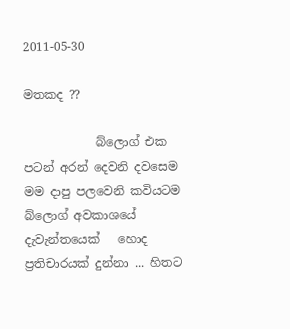2011-05-30

මතකද ??

            බ්ලොග් එක පටන් අරන් දෙවනි දවසෙම මම දාපු පලවෙනි කවියටම බ්ලොග් අවකාශයේ  දැවැන්තයෙක්   හොද ප්‍රතිචාරයක් දුන්නා ... හිතට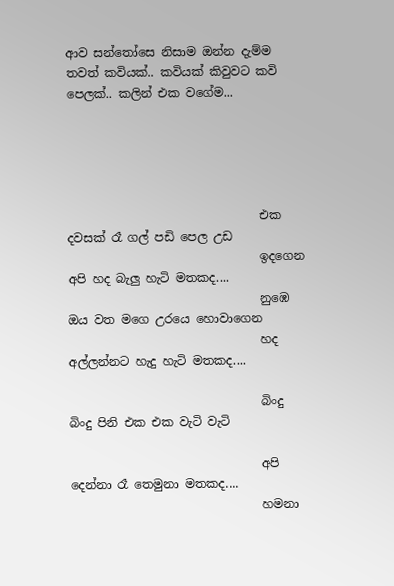ආව සන්තෝසෙ නිසාම ඔන්න දැම්ම තවත් කවියක්.. කවියක් කිවුවට කවි පෙලක්.. කලින් එක වගේම...





                                එක දවසක් රෑ ගල් පඩි පෙල උඩ
                                ඉදගෙන අපි හද බැලු හැටි මතකද....
                                නුඹෙ ඔය වත මගෙ උරයෙ හොවාගෙන
                                හද අල්ලන්නට හැදු හැටි මතකද....

                                බිංදු බිංදු පිනි එක එක වැටි වැටි

                                අපි දෙන්නා රෑ තෙමුනා මතකද....
                                හමනා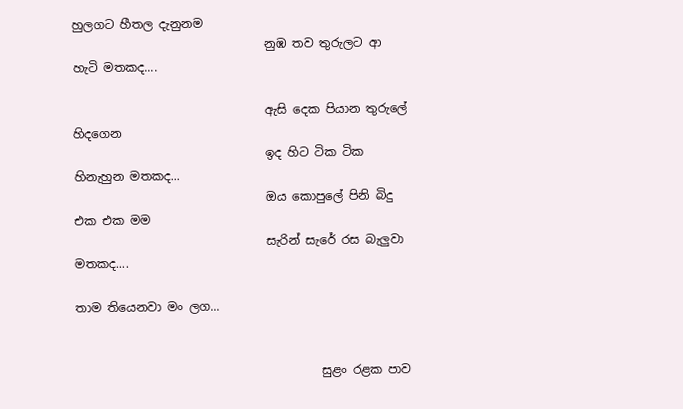හුලගට හීතල දැනුනම
                                නුඹ තව තුරුලට ආ හැටි මතකද....

                                ඇසි දෙක පියාන තුරුලේ හිදගෙන
                                ඉද හිට ටික ටික හිනැහුන මතකද...
                                ඔය කොපුලේ පිනි බිදු එක එක මම
                                සැරින් සැරේ රස බැලුවා මතකද....

තාම තියෙනවා මං ලග...


                                         සුළං රළක පාව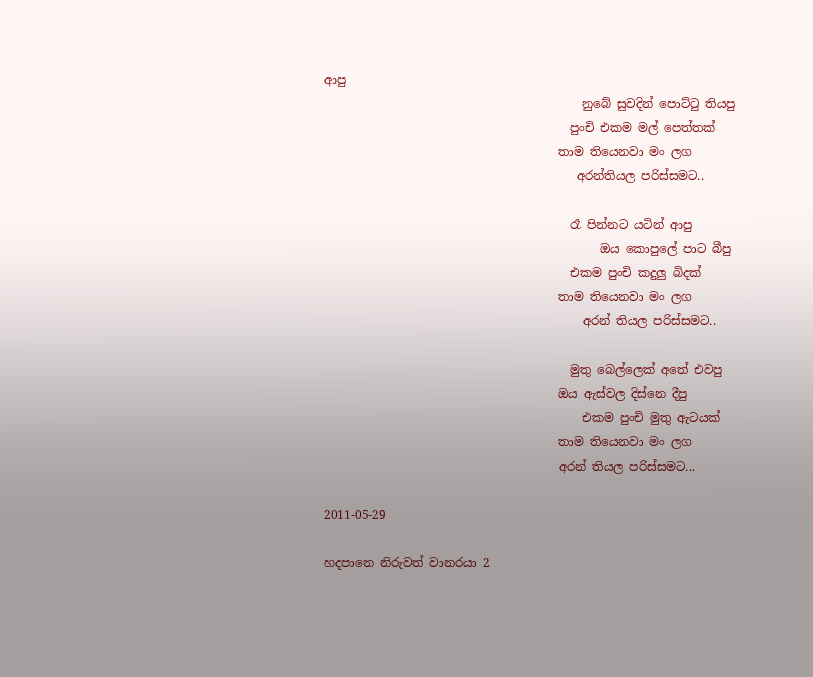ආපු
                                           නුබේ සුවදින් පොට්ටු තියපු
                                         පුංචි එකම මල් පෙත්තක්
                                       තාම තියෙනවා මං ලග
                                          අරන්තියල පරිස්සමට..

                                         රෑ පින්නට යටින් ආපු
                                              ඔය කොපුලේ පාට බීපු
                                         එකම පුංචි කදුලු බිදක්
                                       තාම තියෙනවා මං ලග
                                           අරන් තියල පරිස්සමට..

                                         මුතු බෙල්ලෙක් අතේ එවපු
                                       ඔය ඇස්වල දිස්නෙ දීපු
                                           එකම පුංචි මුතු ඇටයක්
                                       තාම තියෙනවා මං ලග
                                       අරන් තියල පරිස්සමට...

2011-05-29

හදපානෙ නිරුවත් වානරයා 2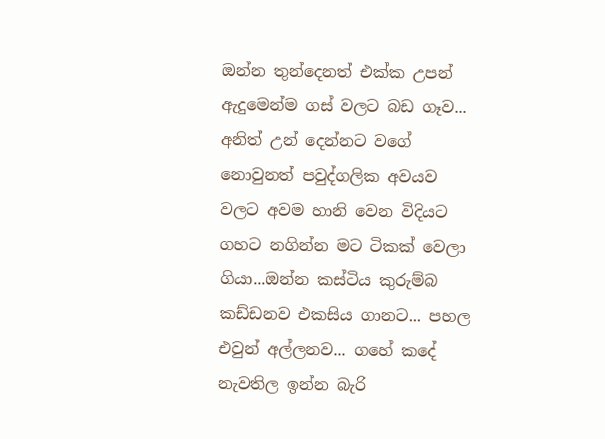ඔන්න තුන්දෙනත් එක්ක උපන් ඇදුමෙන්ම ගස් වලට බඩ ගෑව... අනිත් උන් දෙන්නට වගේ නොවුනත් පවුද්ගලික අවයව වලට අවම හානි වෙන විදියට ගහට නගින්න මට ටිකක් වෙලා ගියා...ඔන්න කස්ටිය කුරුම්බ කඩ්ඩනව එකසිය ගානට... පහල එවුන් අල්ලනව... ගහේ කදේ නැවතිල ඉන්න බැරි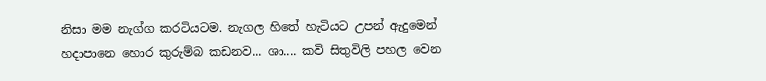නිසා මම නැග්ග කරටියටම. නැගල හිතේ හැටියට උපන් ඇදුමෙන් හදාපානෙ හොර කුරුම්බ කඩනව... ශා.... කවි සිතුවිලි පහල වෙන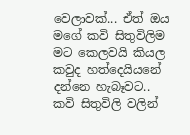වෙලාවක්... ඒත් ඔය මගේ කවි සිතුවිලිම මට කෙලවයි කියල කවුද හත්දෙයියනේ දන්නෙ හැබෑවට.. කවි සිතුවිලි වලින්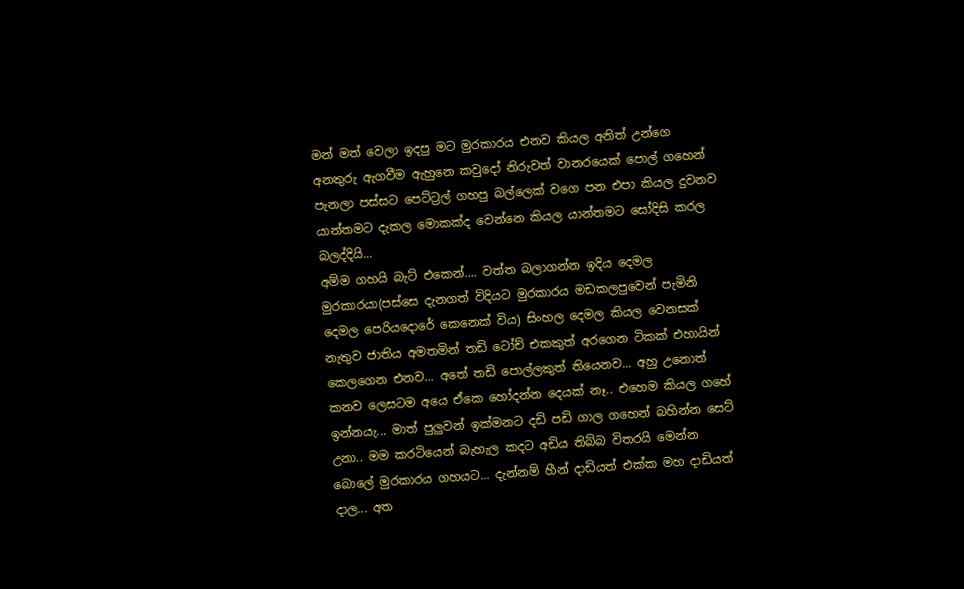මන් මත් වෙලා ඉදපු මට මුරකාරය එනව කියල අනිත් උන්ගෙ අනතුරු ඇගවීම ඇහුනෙ කවුදෝ නිරුවත් වානරයෙක් පොල් ගහෙන් පැනලා පස්සට පෙට්ට්‍රල් ගහපු බල්ලෙක් වගෙ පන එපා කියල දුවනව යාන්තමට දැකල මොකක්ද වෙන්නෙ කියල යාන්තමට සෝදිසි කරල බලද්දියි...
අම්ම ගහයි බැට් එකෙන්.... වත්ත බලාගන්න ඉදිය දෙමල මුරකාරයා(පස්සෙ දැනගත් විදියට මුරකාරය මඩකලපුවෙන් පැමිනි දෙමල පෙරියදොරේ කෙනෙක් විය) සිංහල දෙමල කියල වෙනසක් නැතුව ජාතිය අමතමින් තඩි ටෝච් එකකුත් අරගෙන ටිකක් එහායින් කෙලගෙන එනව... අතේ තඩි පොල්ලකුත් තියෙනව... අහු උනොත් කනව ලෙසටම අයෙ ඒකෙ හෝදන්න දෙයක් නෑ.. එහෙම කියල ගහේ ඉන්නයැ... මාත් පුලුවන් ඉක්මනට දඩි පඩි ගාල ගහෙන් බහින්න සෙට් උනා.. මම කරටියෙන් බැහැල කදට අඩිය තිබ්බ විතරයි මෙන්න බොලේ මුරකාරය ගහයට... දැන්නම් හීන් දාඩියත් එක්ක මහ දාඩියත් දාල... අත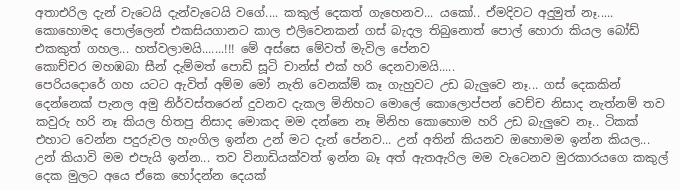අතාඑරිල දැන් වැටෙයි දැන්වැටෙයි වගේ.... කකුල් දෙකත් ගැහෙනව... යකෝ.. ඒමදිවට අදුමුත් නෑ..... කොහොමද පොල්ලෙන් එකසියගානට කාල එලිවෙනකන් ගස් බැදල තිබුනොත් පොල් හොරා කියල බෝඩ් එකකුත් ගහල... හත්වලාමයි.......!!! මේ අස්සෙ මේවත් මැවිල පේනව
කොච්චර මහඹබා සීන් දැම්මත් පොඩි සූටි චාන්ස් එක් හරි දෙනවාමයි.....
පෙරියදොරේ ගහ යටට ඇවිත් අම්ම මෝ නැති වෙනක්ම් කෑ ගැහුවට උඩ බැලුවෙ නෑ... ගස් දෙකකින් දෙන්නෙක් පැනල අමු නිර්වස්තරෙන් දුවනව දැකල මිනිහට මොලේ කොලොප්පන් වෙච්ච නිසාද නැත්නම් තව කවුරු හරි නෑ කියල හිතපු නිසාද මොකද මම දන්නෙ නෑ මිනිහ කොහොම හරි උඩ බැලුවෙ නෑ.. ටිකක් එහාට වෙන්න පදුරුවල හැංගිල ඉන්න උන් මට දැන් පේනව... උන් අතින් කියනව ඔහොමම ඉන්න කියල... උන් කියාවි මම එපැයි ඉන්න... තව විනාඩියක්වත් ඉන්න බෑ අත් ඇතඇරිල මම වැටෙනව මුරකාරයගෙ කකුල් දෙක මුලට අයෙ ඒකෙ හෝදන්න දෙයක්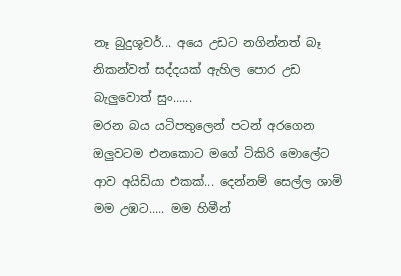නෑ බුදුශූවර්... අයෙ උඩට නගින්නත් බෑ නිකන්වත් සද්දයක් ඇහිල පොර උඩ බැලුවොත් සුං......
මරන බය යටිපතුලෙන් පටන් අරගෙන ඔලුවටම එනකොට මගේ ටිකිරි මොලේට ආව අයිඩියා එකක්... දෙන්නම් සෙල්ල ශාමි මම උඹට..... මම හිමීන්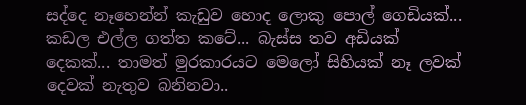සද්දෙ නෑහෙන්න් කැඩුව හොද ලොකු පොල් ගෙඩියක්... කඩල එල්ල ගත්ත කටේ... බැස්ස තව අඩියක් දෙකක්... තාමත් මුරකාරයට මෙලෝ සිහියක් නෑ ලවක් දෙවක් නැතුව බනිනවා..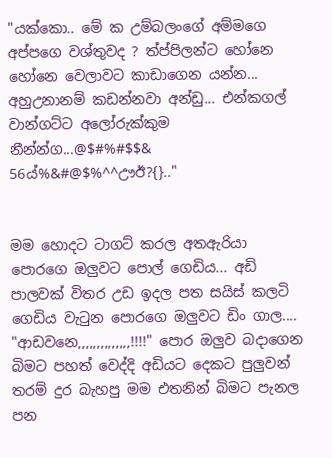"යක්කො.. මේ ක උම්බලංගේ අම්මගෙ අප්පගෙ වශ්තුවද ? ත්ප්පිලන්ට හෝනෙ හෝනෙ වෙලාවට කාඩාගෙන යන්න... අහුඋනානම් කඩන්නවා අන්ඩු... එන්කගල් වාන්ගට්ට අලෝරුක්කුම නීන්න්ග...@$#%#$$& 56ය්%&#@$%^^ඌඊ?{}.."


මම හොදට ටාගට් කරල අතඇරියා පොරගෙ ඔලුවට පොල් ගෙඩිය... අඩි පාලවක් විතර උඩ ඉදල පත සයිස් කලටි ගෙඩිය වැටුන පොරගෙ ඔලුවට ඩිං ගාල....
"ආඩවනෙ,,,,,,,,,,,,,,!!!!" පොර ඔලුව බදාගෙන බිමට පහත් වෙද්දි අඩියට දෙකට පුලුවන් තරම් දුර බැහපු මම එතනින් බිමට පැනල පන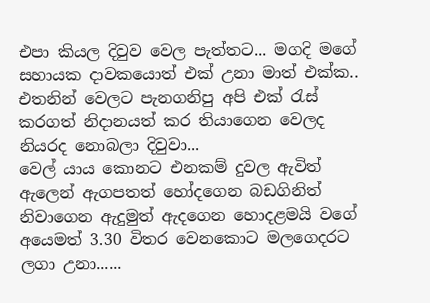එපා කියල දිවුව වෙල පැත්තට... මගදි මගේ සහායක දාවකයොත් එක් උනා මාත් එක්ක.. එතනින් වෙලට පැනගනිපු අපි එක් රැස් කරගත් නිදානයත් කර තියාගෙන වෙලද නියරද නොබලා දිවුවා...
වෙල් යාය කොනට එනකම් දුවල ඇවිත් ඇලෙන් ඇගපතත් හෝදගෙන බඩගිනිත් නිවාගෙන ඇදුමුත් ඇදගෙන හොදළමයි වගේ අයෙමත් 3.30 විතර වෙනකොට මලගෙදරට ලගා උනා......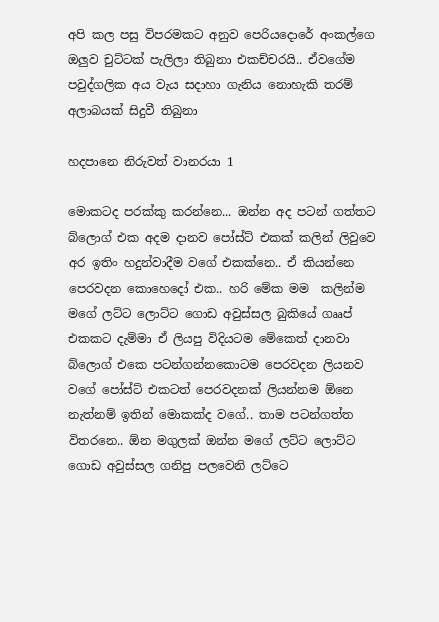අපි කල පසු විපරමකට අනුව පෙරියදොරේ අංකල්ගෙ ඔලුව චුට්ටක් පැලිලා තිබුනා එකච්චරයි.. ඒවගේම
පවුද්ගලික අය වැය සදාහා ගැනිය නොහැකි තරම් අලාබයක් සිදුවී තිබුනා

හදපානෙ නිරුවත් වානරයා 1

මොකටද පරක්කු කරන්නෙ... ඔන්න අද පටන් ගත්තට බ්ලොග් එක අදම දානව පෝස්ට් එකක් කලින් ලිවුවෙ අර ඉතිං හදුන්වාදීම වගේ එකක්නෙ.. ඒ කියන්නෙ පෙරවදන කොහෙදෝ එක.. හරි මේක මම  කලින්ම මගේ ලට්ට ලොට්ට ගොඩ අවුස්සල බුකියේ ගෲප් එකකට දැම්මා ඒ ලියපු විදියටම මේකෙත් දානවා බ්ලොග් එකෙ පටන්ගන්නකොටම පෙරවදන ලියනව වගේ පෝස්ට් එකටත් පෙරවදනක් ලියන්නම ඕනෙ නැත්නම් ඉතින් මොකක්ද වගේ.. තාම පටන්ගත්ත විතරනෙ.. ඕන මගුලක් ඔන්න මගේ ලට්ට ලොට්ට ගොඩ අවුස්සල ගනිපු පලවෙනි ලට්ටෙ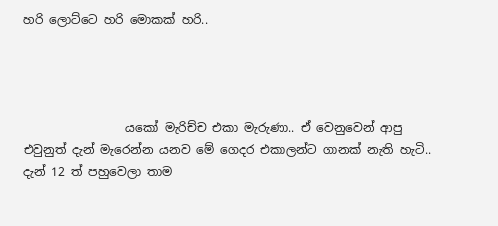හරි ලොට්ටෙ හරි මොකක් හරි..




                 යකෝ මැරිච්ච එකා මැරුණා.. ඒ වෙනුවෙන් ආපු එවුනුත් දැන් මැරෙන්න යනව මේ ගෙදර එකාලන්ට ගානක් නැති හැටි.. දැන් 12 ත් පහුවෙලා තාම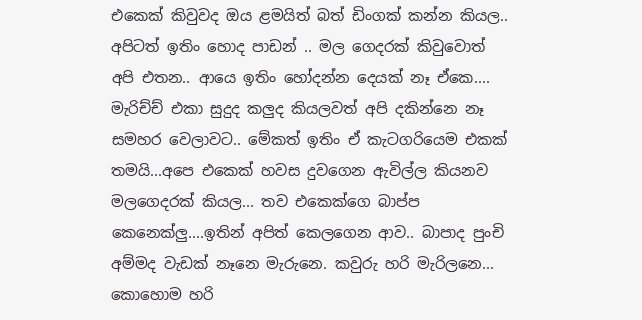එකෙක් කිවුවද ඔය ළමයිත් බත් ඩිංගක් කන්න කියල.. අපිටත් ඉතිං හොද පාඩන් .. මල ගෙදරක් කිවුවොත් අපි එතන.. ආයෙ ඉතිං හෝදන්න දෙයක් නෑ ඒකෙ.... මැරිච්ච් එකා සුදුද කලුද කියලවත් අපි දකින්නෙ නෑ සමහර වෙලාවට.. මේකත් ඉතිං ඒ කැටගරියෙම එකක් තමයි...අපෙ එකෙක් හවස දුවගෙන ඇවිල්ල කියනව මලගෙදරක් කියල... තව එකෙක්ගෙ බාප්ප කෙනෙක්ලු....ඉතින් අපිත් කෙලගෙන ආව.. බාපාද පුංචි අම්මද වැඩක් නෑනෙ මැරුනෙ. කවුරු හරි මැරිලනෙ... කොහොම හරි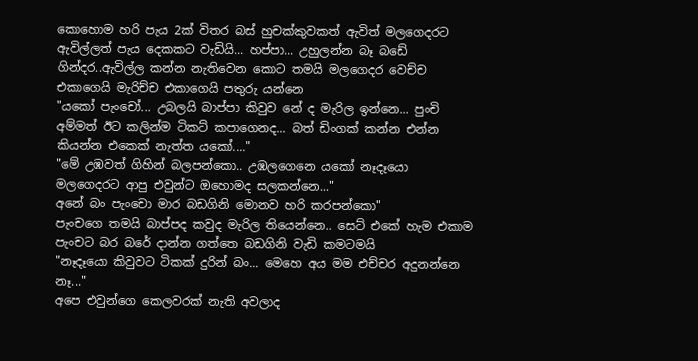කොහොම හරි පැය 2ක් විතර බස් හුචක්කුවකත් ඇවිත් මලගෙදරට ඇවිල්ලත් පැය දෙකකට වැඩියි... හප්පා... උහුලන්න බෑ බඩේ ගින්දර..ඇවිල්ල කන්න නැතිවෙන කොට තමයි මලගෙදර වෙච්ච එකාගෙයි මැරිච්ච එකාගෙයි පතුරු යන්නෙ
"යකෝ පැංචෝ... උබලයි බාප්පා කිවුව නේ ද මැරිල ඉන්නෙ... පුංචි අම්මත් ඊට කලින්ම ටිකට් කපාගෙනද... බත් ඩිංගක් කන්න එන්න කියන්න එකෙක් නැත්ත යකෝ...."
"මේ උඹවත් ගිහින් බලපන්කො.. උඹලගෙනෙ යකෝ නෑදෑයො මලගෙදරට ආපු එවුන්ට ඔහොමද සලකන්නෙ..."
අනේ බං පැංචො මාර බඩගිනි මොනව හරි කරපන්කො"
පැංචගෙ තමයි බාප්පද කවුද මැරිල තියෙන්නෙ.. සෙට් එකේ හැම එකාම පැංචට බර බරේ දාන්න ගත්තෙ බඩගිනි වැඩි කමටමයි
"නෑදෑයො කිවුවට ටිකක් දුරින් බං... මෙහෙ අය මම එච්චර අදුනන්නෙ නෑ..."
අපෙ එවුන්ගෙ කෙලවරක් නැති අවලාද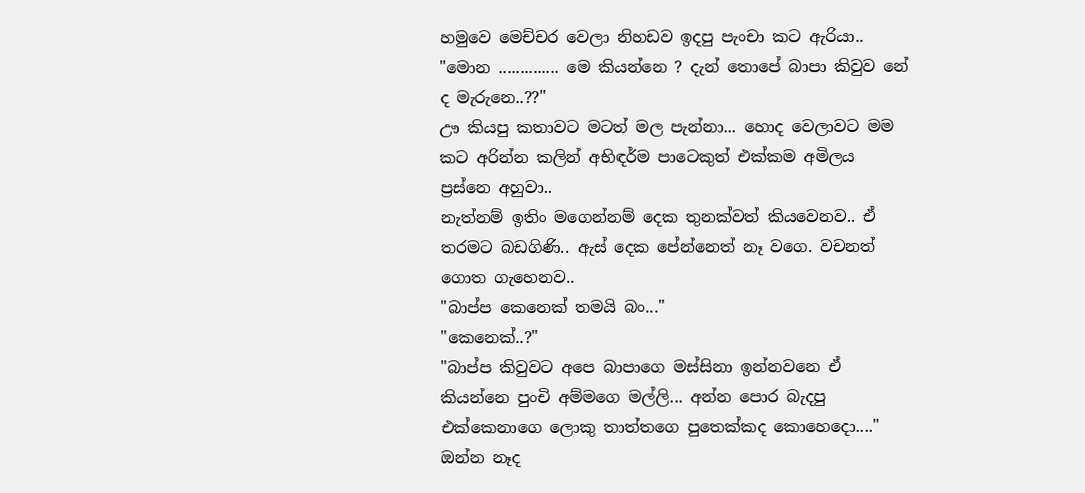හමුවෙ මෙච්චර වෙලා නිහඩව ඉදපු පැංචා කට ඇරියා..
"මොන .............. මෙ කියන්නෙ ? දැන් තොපේ බාපා කිවුව නේ ද මැරුනෙ..??"
ඌ කියපු කතාවට මටත් මල පැන්නා... හොද වෙලාවට මම කට අරින්න කලින් අභිඳර්ම පාටෙකුත් එක්කම අමිලය ප්‍රස්නෙ අහුවා..
නැත්නම් ඉතිං මගෙන්නම් දෙක තුනක්වත් කියවෙනව.. ඒ තරමට බඩගිණි.. ඇස් දෙක පේන්නෙත් නෑ වගෙ. වචනත් ගොත ගැහෙනව..
"බාප්ප කෙනෙක් තමයි බං..."
"කෙනෙක්..?"
"බාප්ප කිවුවට අපෙ බාපාගෙ මස්සිනා ඉන්නවනෙ ඒ කියන්නෙ පුංචි අම්මගෙ මල්ලි... අන්න පොර බැදපු එක්කෙනාගෙ ලොකු තාත්තගෙ පුතෙක්කද කොහෙදො...."
ඔන්න නෑද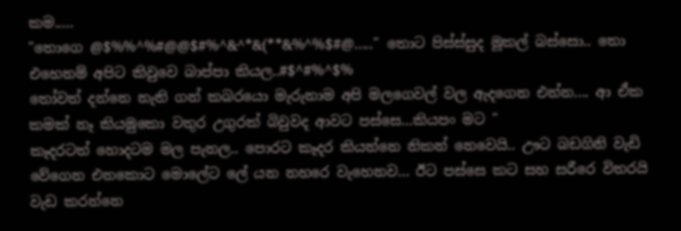කම.....
"තොගෙ @$%%^%#@@$#%^&^*&(**&%^%$#@....." තොට පිස්ස්සුද මූකල් බස්සො.. තො එහෙනම් අපිට කිවුවෙ බාප්පා කියල..#$^#%^$%
තෝවත් දන්නෙ නැති ගන් කබරයො මැරුනාම අපි මලගෙවල් වල ඇදගෙන එන්න.... ආ ඒක කමක් නෑ කියමුකො වතුර උගුරක් බිවුවද ආවට පස්සෙ...කියපං මට "
කෑදරටත් හොදටම මල පැනල.. පොරට කෑදර කියන්නෙ නිකන් නෙවෙයි.. ඌට බඩගිනි වැඩි වේගෙන එනකොට මොලේට ලේ යන නහරෙ වැහෙනව... ඊට පස්සෙ කට සහ සරීරෙ විතරයි වැඩ කරන්නෙ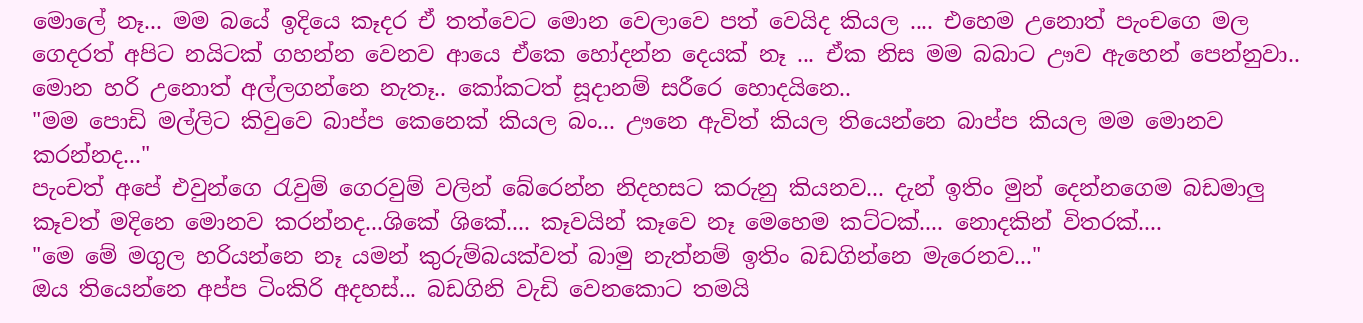මොලේ නෑ... මම බයේ ඉදියෙ කෑදර ඒ තත්වෙට මොන වෙලාවෙ පත් වෙයිද කියල .... එහෙම උනොත් පැංචගෙ මල ගෙදරත් අපිට නයිටක් ගහන්න වෙනව ආයෙ ඒකෙ හෝදන්න දෙයක් නෑ ... ඒක නිස මම බබාට ඌව ඇහෙන් පෙන්නුවා.. මොන හරි උනොත් අල්ලගන්නෙ නැතෑ.. කෝකටත් සූදානම් සරීරෙ හොදයිනෙ..
"මම පොඩි මල්ලිට කිවුවෙ බාප්ප කෙනෙක් කියල බං... ඌනෙ ඇවිත් කියල තියෙන්නෙ බාප්ප කියල මම මොනව කරන්නද..."
පැංචත් අපේ එවුන්ගෙ රැවුම් ගෙරවුම් වලින් බේරෙන්න නිදහසට කරුනු කියනව... දැන් ඉතිං මුන් දෙන්නගෙම බඩමාලු කෑවත් මදිනෙ මොනව කරන්නද...ශිකේ ශිකේ.... කෑවයින් කෑවෙ නෑ මෙහෙම කට්ටක්.... නොදකින් විතරක්....
"මෙ මේ මගුල හරියන්නෙ නෑ යමන් කුරුම්බයක්වත් බාමු නැත්නම් ඉතිං බඩගින්නෙ මැරෙනව..."
ඔය තියෙන්නෙ අප්ප ටිංකිරි අදහස්... බඩගිනි වැඩි වෙනකොට තමයි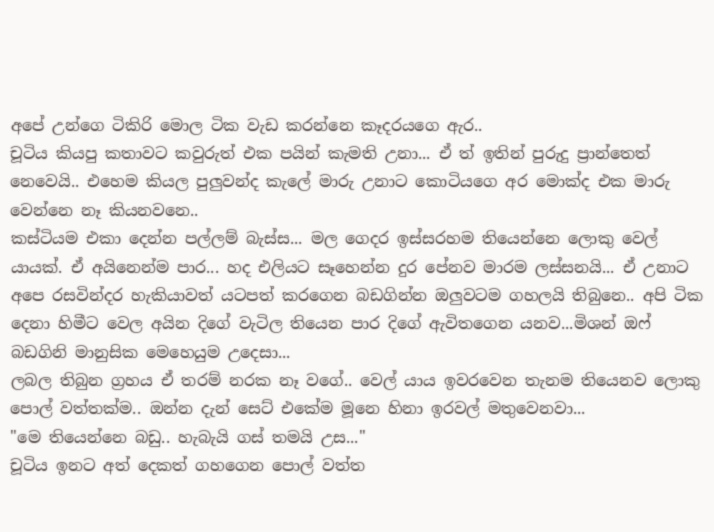අපේ උන්ගෙ ටිකිරි මොල ටික වැඩ කරන්නෙ කෑදරයගෙ ඇර..
චූටිය කියපු කතාවට කවුරුත් එක පයින් කැමති උනා... ඒ ත් ඉතින් පුරුදු ප්‍රාන්තෙත් නෙවෙයි.. එහෙම කියල පුලුවන්ද කැලේ මාරු උනාට කොටියගෙ අර මොක්ද එක මාරු වෙන්නෙ නෑ කියනවනෙ..
කස්ටියම එකා දෙන්න පල්ලම් බැස්ස... මල ගෙදර ඉස්සරහම තියෙන්නෙ ලොකු වෙල් යායක්. ඒ අයිනෙන්ම පාර... හද එලියට සෑහෙන්න දුර පේනව මාරම ලස්සනයි... ඒ උනාට අපෙ රසවින්දර හැකියාවත් යටපත් කරගෙන බඩගින්න ඔලුවටම ගහලයි තිබුනෙ.. අපි ටික දෙනා හිමීට වෙල අයින දිගේ වැටිල තියෙන පාර දිගේ ඇවිතගෙන යනව...මිශන් ඔෆ් බඩගිනි මානුසික මෙහෙයුම උදෙසා...
ලබල තිබුන ග්‍රහය ඒ තරම් නරක නෑ වගේ.. වෙල් යාය ඉවරවෙන තැනම තියෙනව ලොකු පොල් වත්තක්ම.. ඔන්න දැන් සෙට් එකේම මූනෙ හිනා ඉරවල් මතුවෙනවා...
"මෙ තියෙන්නෙ බඩු.. හැබැයි ගස් තමයි උස..."
චූටිය ඉනට අත් දෙකත් ගහගෙන පොල් වත්ත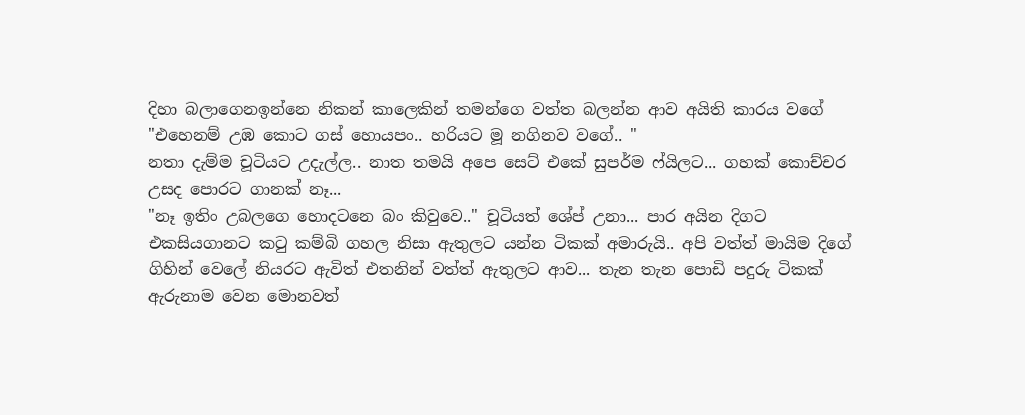දිහා බලාගෙනඉන්නෙ නිකන් කාලෙකින් තමන්ගෙ වත්ත බලන්න ආව අයිති කාරය වගේ
"එහෙනම් උඹ කොට ගස් හොයපං.. හරියට මූ නගිනව වගේ.. "
නතා දැම්ම චූටියට උදැල්ල.. නාත තමයි අපෙ සෙට් එකේ සුපර්ම ෆ්යිලට... ගහක් කොච්චර උසද පොරට ගානක් නෑ...
"නෑ ඉතිං උබලගෙ හොදටනෙ බං කිවුවෙ.." චූටියත් ශේප් උනා... පාර අයින දිගට එකසියගානට කටු කම්බි ගහල නිසා ඇතුලට යන්න ටිකක් අමාරුයි.. අපි වත්ත් මායිම දිගේ ගිහින් වෙලේ නියරට ඇවිත් එතනින් වත්ත් ඇතුලට ආව... තැන තැන පොඩි පදුරු ටිකක් ඇරුනාම වෙන මොනවත්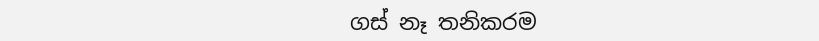ගස් නෑ තනිකරම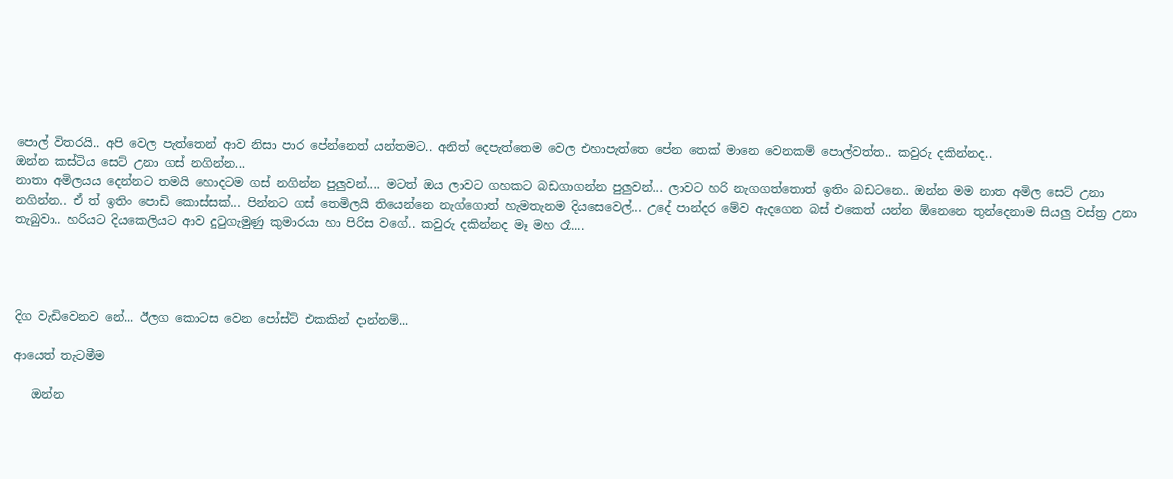පොල් විතරයි.. අපි වෙල පැත්තෙන් ආව නිසා පාර පේන්නෙත් යන්තමට.. අනිත් දෙපැත්තෙම වෙල එහාපැත්තෙ පේන තෙක් මානෙ වෙනකම් පොල්වත්ත.. කවුරු දකින්නද..
ඔන්න කස්ටිය සෙට් උනා ගස් නගින්න...
නාතා අමිලයය දෙන්නට තමයි හොදටම ගස් නගින්න පුලුවන්.... මටත් ඔය ලාවට ගහකට බඩගාගන්න පුලුවන්... ලාවට හරි නැගගත්තොත් ඉතිං බඩටනෙ.. ඔන්න මම නාත අමිල සෙට් උනා නගින්න.. ඒ ත් ඉතිං පොඩි කොස්සක්... පින්නට ගස් තෙමිලයි තියෙන්නෙ නැග්ගොත් හැමතැනම දියසෙවෙල්... උදේ පාන්දර මේව ඇදගෙන බස් එකෙත් යන්න ඕනෙනෙ තුන්දෙනාම සියලු වස්ත්‍ර උනා තැබුවා.. හරියට දියකෙලියට ආව දුටුගැමුණු කුමාරයා හා පිරිස වගේ.. කවුරු දකින්නද මෑ මහ රෑ....




දිග වැඩිවෙනව නේ... ඊලග කොටස වෙන පෝස්ට් එකකින් දාන්නම්...

ආයෙත් තැටමීම

   ඔන්න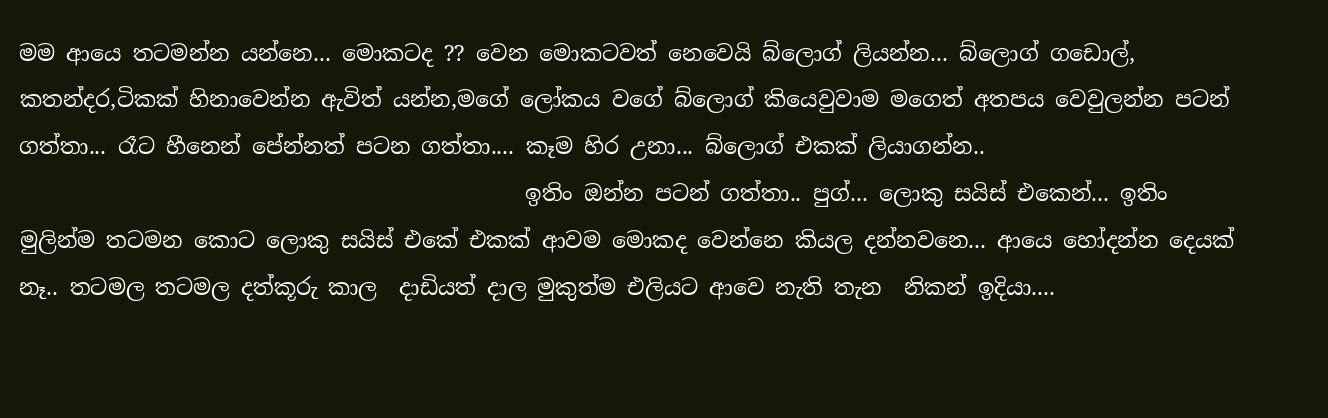මම ආයෙ තටමන්න යන්නෙ... මොකටද ?? වෙන මොකටවත් නෙවෙයි බ්ලොග් ලියන්න... බ්ලොග් ගඩොල්, කතන්දර,ටිකක් හිනාවෙන්න ඇවිත් යන්න,මගේ ලෝකය වගේ බ්ලොග් කියෙවුවාම මගෙත් අතපය වෙවුලන්න පටන් ගත්තා... රෑට හීනෙන් පේන්නත් පටන ගත්තා.... කෑම හිර උනා... බ්ලොග් එකක් ලියාගන්න..
                                              ඉතිං ඔන්න පටන් ගත්තා.. පුග්... ලොකු සයිස් එකෙන්... ඉතිං මුලින්ම තටමන කොට ලොකු සයිස් එකේ එකක් ආවම මොකද වෙන්නෙ කියල දන්නවනෙ... ආයෙ හෝදන්න දෙයක් නෑ.. තටමල තටමල දත්කූරු කාල  දාඩියත් දාල මුකුත්ම එලියට ආවෙ නැති තැන  නිකන් ඉදියා....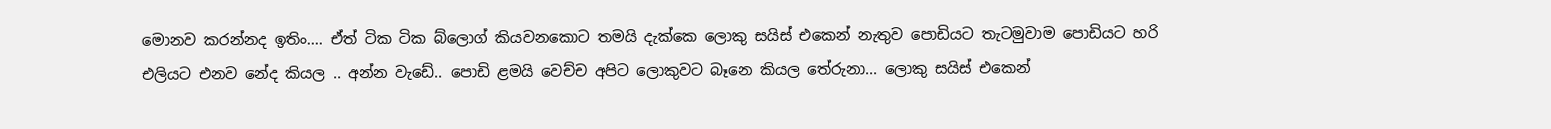මොනව කරන්නද ඉතිං.... ඒත් ටික ටික බ්ලොග් කියවනකොට තමයි දැක්කෙ ලොකු සයිස් එකෙන් නැතුව පොඩියට තැටමුවාම පොඩියට හරි එලියට එනව නේද කියල .. අන්න වැඩේ.. පොඩි ළමයි වෙච්ච අපිට ලොකුවට බෑනෙ කියල තේරුනා... ලොකු සයිස් එකෙන්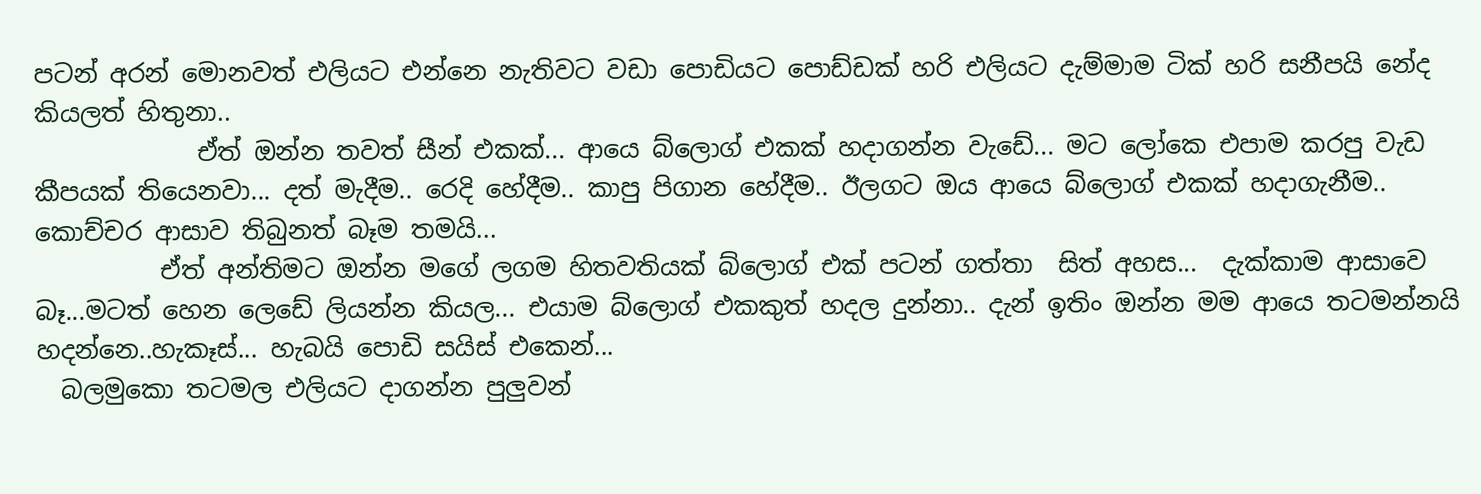පටන් අරන් මොනවත් එලියට එන්නෙ නැතිවට වඩා පොඩියට පොඩ්ඩක් හරි එලියට දැම්මාම ටික් හරි සනීපයි නේද කියලත් හිතුනා..
             ඒත් ඔන්න තවත් සීන් එකක්... ආයෙ බ්ලොග් එකක් හදාගන්න වැඩේ... මට ලෝකෙ එපාම කරපු වැඩ කීපයක් තියෙනවා... දත් මැදීම.. රෙදි හේදීම.. කාපු පිගාන හේදීම.. ඊලගට ඔය ආයෙ බ්ලොග් එකක් හදාගැනීම.. කොච්චර ආසාව තිබුනත් බෑම තමයි...
          ඒත් අන්තිමට ඔන්න මගේ ලගම හිතවතියක් බ්ලොග් එක් පටන් ගත්තා  සිත් අහස...  දැක්කාම ආසාවෙ බෑ...මටත් හෙන ලෙඩේ ලියන්න කියල... එයාම බ්ලොග් එකකුත් හදල දුන්නා.. දැන් ඉතිං ඔන්න මම ආයෙ තටමන්නයි හදන්නෙ..හැකෑස්... හැබයි පොඩි සයිස් එකෙන්...
  බලමුකො තටමල එලියට දාගන්න පුලුවන්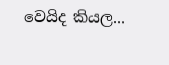වෙයිද කියල...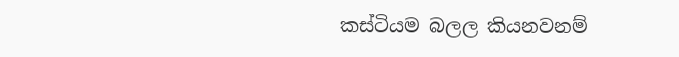කස්ටියම බලල කියනවනම්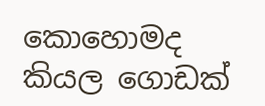කොහොමද කියල ගොඩක්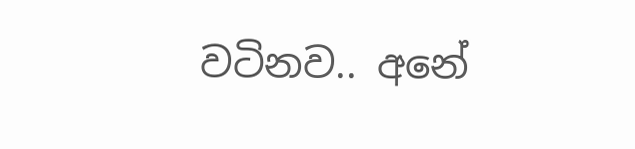වටිනව.. අනේ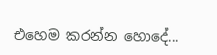එහෙම කරන්න හොදේ...